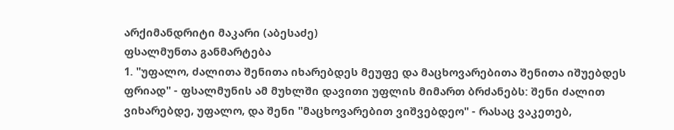არქიმანდრიტი მაკარი (აბესაძე)
ფსალმუნთა განმარტება
1. "უფალო, ძალითა შენითა იხარებდეს მეუფე და მაცხოვარებითა შენითა იშუებდეს ფრიად" - ფსალმუნის ამ მუხლში დავითი უფლის მიმართ ბრძანებს: შენი ძალით ვიხარებდე, უფალო, და შენი "მაცხოვარებით ვიშვებდეო" - რასაც ვაკეთებ,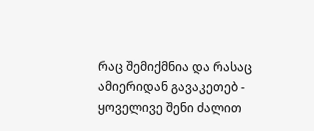რაც შემიქმნია და რასაც ამიერიდან გავაკეთებ - ყოველივე შენი ძალით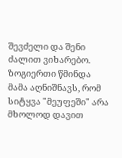შევძელი და შენი ძალით ვიხარებო. ზოგიერთი წმინდა მამა აღნიშნავს, რომ სიტყვა "მეუფეში" არა მხოლოდ დავით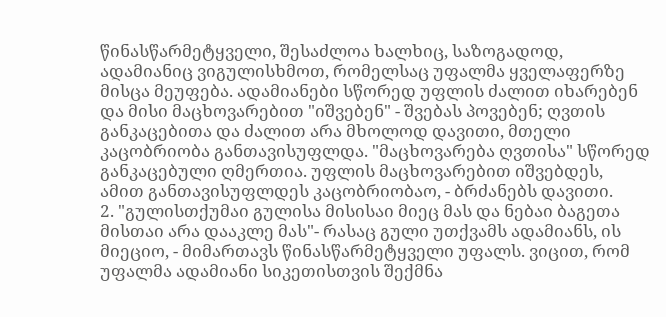წინასწარმეტყველი, შესაძლოა ხალხიც, საზოგადოდ, ადამიანიც ვიგულისხმოთ, რომელსაც უფალმა ყველაფერზე მისცა მეუფება. ადამიანები სწორედ უფლის ძალით იხარებენ და მისი მაცხოვარებით "იშვებენ" - შვებას პოვებენ; ღვთის განკაცებითა და ძალით არა მხოლოდ დავითი, მთელი კაცობრიობა განთავისუფლდა. "მაცხოვარება ღვთისა" სწორედ განკაცებული ღმერთია. უფლის მაცხოვარებით იშვებდეს, ამით განთავისუფლდეს კაცობრიობაო, - ბრძანებს დავითი.
2. "გულისთქუმაი გულისა მისისაი მიეც მას და ნებაი ბაგეთა მისთაი არა დააკლე მას"- რასაც გული უთქვამს ადამიანს, ის მიეციო, - მიმართავს წინასწარმეტყველი უფალს. ვიცით, რომ უფალმა ადამიანი სიკეთისთვის შექმნა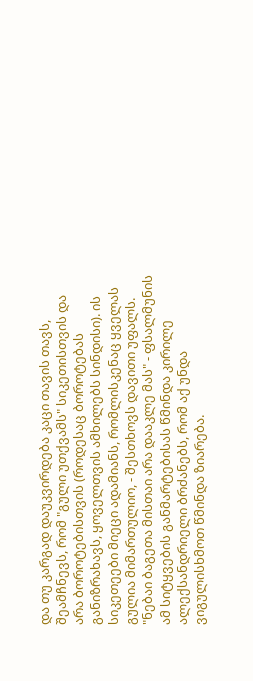და თუ კარგად დაუკვირდება კაცი თავის თავს, შეამჩნევს, რომ "გული უთქვამს" სიკეთისთვის და არა ბოროტებისთვის (როდესაც ბოროტებას განიზრახავს, ყოველთვის ამხილებს სინდისი). ის სიკეთეები მიეცი ადამიანს, რომლისკენაც ყველას გულია მიმართულიო, - შესთხოვს დავითი უფალს.
"ნებაი ბაგეთა მისთაი არა დააკლე მას" - ფსალმუნის ამ სიტყვების განმარტებისას წმინდა კირილე ალექსანდრიელი ბრძანებს, რომ აქ უნდა ვიგულისხმოთ წმინდა ზიარება.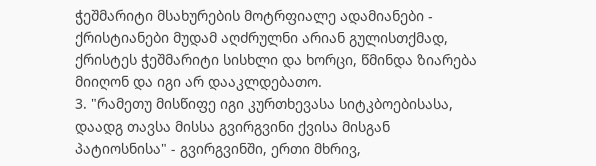ჭეშმარიტი მსახურების მოტრფიალე ადამიანები - ქრისტიანები მუდამ აღძრულნი არიან გულისთქმად, ქრისტეს ჭეშმარიტი სისხლი და ხორცი, წმინდა ზიარება მიიღონ და იგი არ დააკლდებათო.
3. "რამეთუ მისწიფე იგი კურთხევასა სიტკბოებისასა, დაადგ თავსა მისსა გვირგვინი ქვისა მისგან პატიოსნისა" - გვირგვინში, ერთი მხრივ,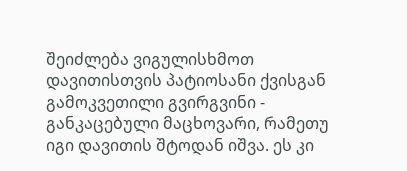შეიძლება ვიგულისხმოთ დავითისთვის პატიოსანი ქვისგან გამოკვეთილი გვირგვინი - განკაცებული მაცხოვარი, რამეთუ იგი დავითის შტოდან იშვა. ეს კი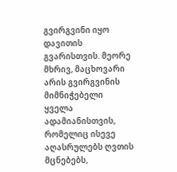გვირგვინი იყო დავითის გვარისთვის. მეორე მხრივ, მაცხოვარი არის გვირგვინის მიმნიჭებელი ყველა ადამიანისთვის, რომელიც ისევე აღასრულებს ღვთის მცნებებს,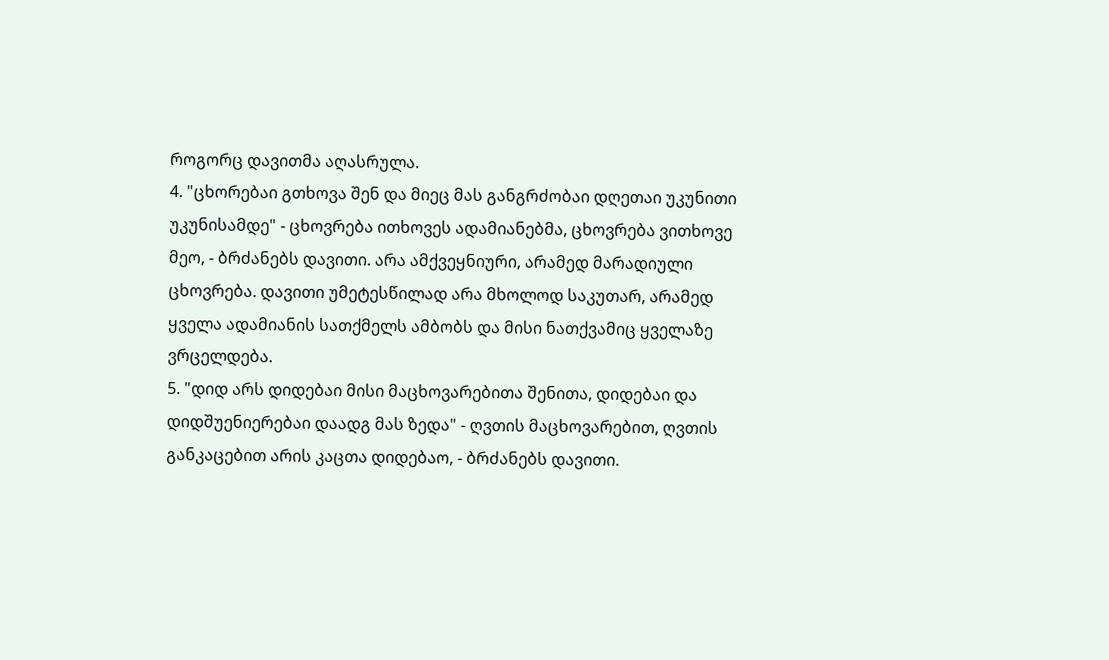როგორც დავითმა აღასრულა.
4. "ცხორებაი გთხოვა შენ და მიეც მას განგრძობაი დღეთაი უკუნითი უკუნისამდე" - ცხოვრება ითხოვეს ადამიანებმა, ცხოვრება ვითხოვე მეო, - ბრძანებს დავითი. არა ამქვეყნიური, არამედ მარადიული ცხოვრება. დავითი უმეტესწილად არა მხოლოდ საკუთარ, არამედ ყველა ადამიანის სათქმელს ამბობს და მისი ნათქვამიც ყველაზე ვრცელდება.
5. "დიდ არს დიდებაი მისი მაცხოვარებითა შენითა, დიდებაი და დიდშუენიერებაი დაადგ მას ზედა" - ღვთის მაცხოვარებით, ღვთის განკაცებით არის კაცთა დიდებაო, - ბრძანებს დავითი.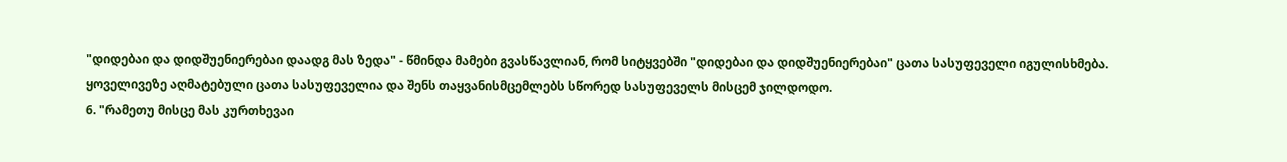"დიდებაი და დიდშუენიერებაი დაადგ მას ზედა" - წმინდა მამები გვასწავლიან, რომ სიტყვებში "დიდებაი და დიდშუენიერებაი" ცათა სასუფეველი იგულისხმება. ყოველივეზე აღმატებული ცათა სასუფეველია და შენს თაყვანისმცემლებს სწორედ სასუფეველს მისცემ ჯილდოდო.
6. "რამეთუ მისცე მას კურთხევაი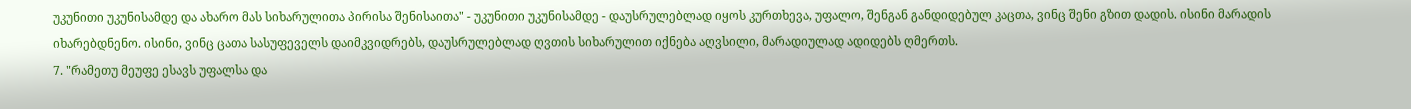უკუნითი უკუნისამდე და ახარო მას სიხარულითა პირისა შენისაითა" - უკუნითი უკუნისამდე - დაუსრულებლად იყოს კურთხევა, უფალო, შენგან განდიდებულ კაცთა, ვინც შენი გზით დადის. ისინი მარადის იხარებდნენო. ისინი, ვინც ცათა სასუფეველს დაიმკვიდრებს, დაუსრულებლად ღვთის სიხარულით იქნება აღვსილი, მარადიულად ადიდებს ღმერთს.
7. "რამეთუ მეუფე ესავს უფალსა და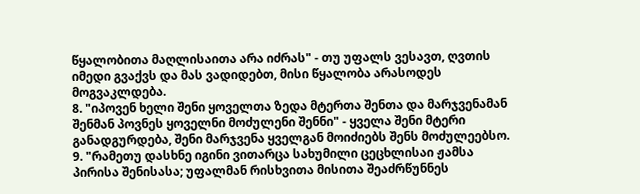წყალობითა მაღლისაითა არა იძრას" - თუ უფალს ვესავთ, ღვთის იმედი გვაქვს და მას ვადიდებთ, მისი წყალობა არასოდეს მოგვაკლდება.
8. "იპოვენ ხელი შენი ყოველთა ზედა მტერთა შენთა და მარჯვენამან შენმან პოვნეს ყოველნი მოძულენი შენნი" - ყველა შენი მტერი განადგურდება, შენი მარჯვენა ყველგან მოიძიებს შენს მოძულეებსო.
9. "რამეთუ დასხნე იგინი ვითარცა სახუმილი ცეცხლისაი ჟამსა პირისა შენისასა; უფალმან რისხვითა მისითა შეაძრწუნნეს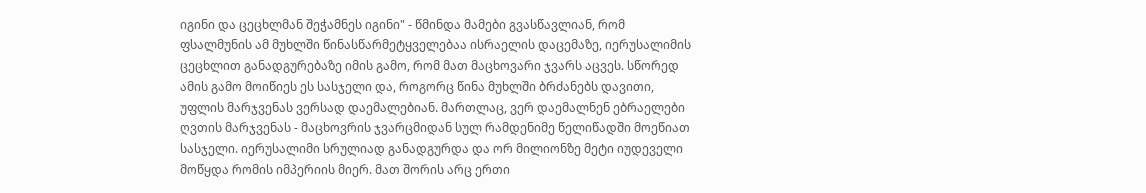იგინი და ცეცხლმან შეჭამნეს იგინი" - წმინდა მამები გვასწავლიან, რომ ფსალმუნის ამ მუხლში წინასწარმეტყველებაა ისრაელის დაცემაზე, იერუსალიმის ცეცხლით განადგურებაზე იმის გამო, რომ მათ მაცხოვარი ჯვარს აცვეს. სწორედ ამის გამო მოიწიეს ეს სასჯელი და, როგორც წინა მუხლში ბრძანებს დავითი, უფლის მარჯვენას ვერსად დაემალებიან. მართლაც, ვერ დაემალნენ ებრაელები ღვთის მარჯვენას - მაცხოვრის ჯვარცმიდან სულ რამდენიმე წელიწადში მოეწიათ სასჯელი. იერუსალიმი სრულიად განადგურდა და ორ მილიონზე მეტი იუდეველი მოწყდა რომის იმპერიის მიერ. მათ შორის არც ერთი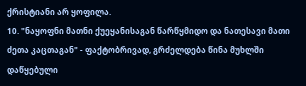ქრისტიანი არ ყოფილა.
10. "ნაყოფნი მათნი ქუეყანისაგან წარწყმიდო და ნათესავი მათი ძეთა კაცთაგან" - ფაქტობრივად, გრძელდება წინა მუხლში დაწყებული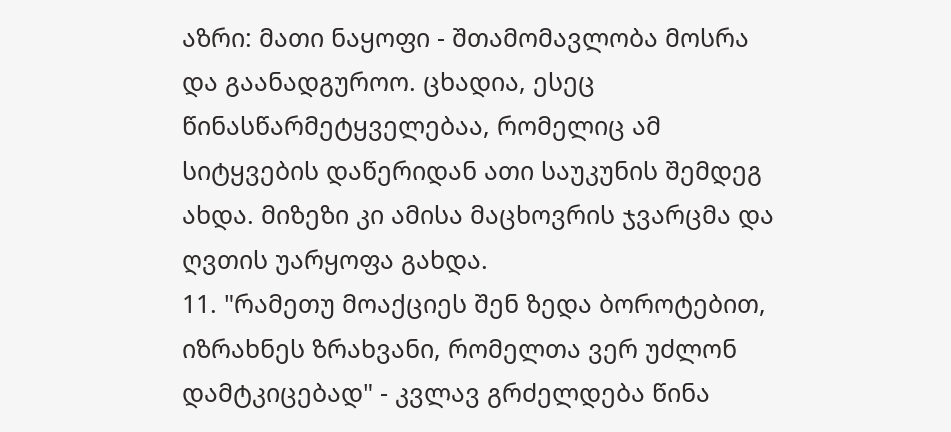აზრი: მათი ნაყოფი - შთამომავლობა მოსრა და გაანადგუროო. ცხადია, ესეც წინასწარმეტყველებაა, რომელიც ამ სიტყვების დაწერიდან ათი საუკუნის შემდეგ ახდა. მიზეზი კი ამისა მაცხოვრის ჯვარცმა და ღვთის უარყოფა გახდა.
11. "რამეთუ მოაქციეს შენ ზედა ბოროტებით, იზრახნეს ზრახვანი, რომელთა ვერ უძლონ დამტკიცებად" - კვლავ გრძელდება წინა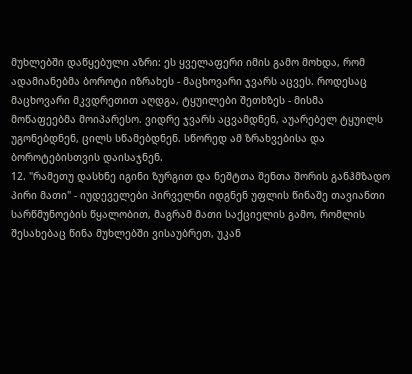მუხლებში დაწყებული აზრი: ეს ყველაფერი იმის გამო მოხდა, რომ ადამიანებმა ბოროტი იზრახეს - მაცხოვარი ჯვარს აცვეს. როდესაც მაცხოვარი მკვდრეთით აღდგა, ტყუილები შეთხზეს - მისმა მოწაფეებმა მოიპარესო. ვიდრე ჯვარს აცვამდნენ, აუარებელ ტყუილს უგონებდნენ, ცილს სწამებდნენ. სწორედ ამ ზრახვებისა და ბოროტებისთვის დაისაჯნენ.
12. "რამეთუ დასხნე იგინი ზურგით და ნეშტთა შენთა შორის განჰმზადო პირი მათი" - იუდეველები პირველნი იდგნენ უფლის წინაშე თავიანთი სარწმუნოების წყალობით, მაგრამ მათი საქციელის გამო, რომლის შესახებაც წინა მუხლებში ვისაუბრეთ, უკან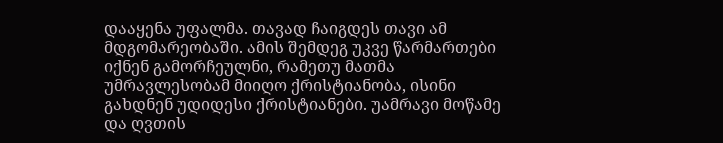დააყენა უფალმა. თავად ჩაიგდეს თავი ამ მდგომარეობაში. ამის შემდეგ უკვე წარმართები იქნენ გამორჩეულნი, რამეთუ მათმა უმრავლესობამ მიიღო ქრისტიანობა, ისინი გახდნენ უდიდესი ქრისტიანები. უამრავი მოწამე და ღვთის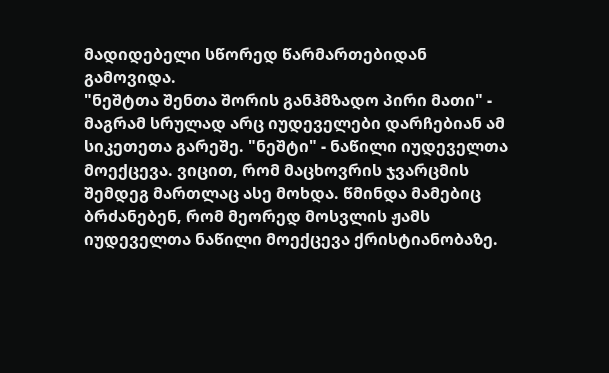მადიდებელი სწორედ წარმართებიდან გამოვიდა.
"ნეშტთა შენთა შორის განჰმზადო პირი მათი" - მაგრამ სრულად არც იუდეველები დარჩებიან ამ სიკეთეთა გარეშე. "ნეშტი" - ნაწილი იუდეველთა მოექცევა. ვიცით, რომ მაცხოვრის ჯვარცმის შემდეგ მართლაც ასე მოხდა. წმინდა მამებიც ბრძანებენ, რომ მეორედ მოსვლის ჟამს იუდეველთა ნაწილი მოექცევა ქრისტიანობაზე.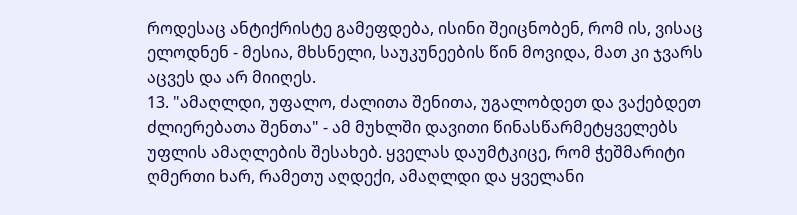როდესაც ანტიქრისტე გამეფდება, ისინი შეიცნობენ, რომ ის, ვისაც ელოდნენ - მესია, მხსნელი, საუკუნეების წინ მოვიდა, მათ კი ჯვარს აცვეს და არ მიიღეს.
13. "ამაღლდი, უფალო, ძალითა შენითა, უგალობდეთ და ვაქებდეთ ძლიერებათა შენთა" - ამ მუხლში დავითი წინასწარმეტყველებს უფლის ამაღლების შესახებ. ყველას დაუმტკიცე, რომ ჭეშმარიტი ღმერთი ხარ, რამეთუ აღდექი, ამაღლდი და ყველანი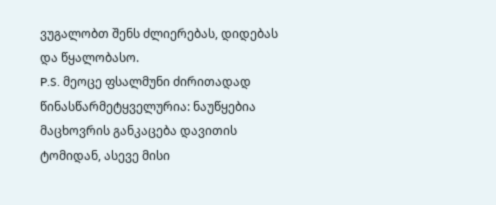ვუგალობთ შენს ძლიერებას, დიდებას და წყალობასო.
P.S. მეოცე ფსალმუნი ძირითადად წინასწარმეტყველურია: ნაუწყებია მაცხოვრის განკაცება დავითის ტომიდან, ასევე მისი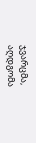ჯვარცმა, აღდგომა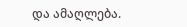და ამაღლება.